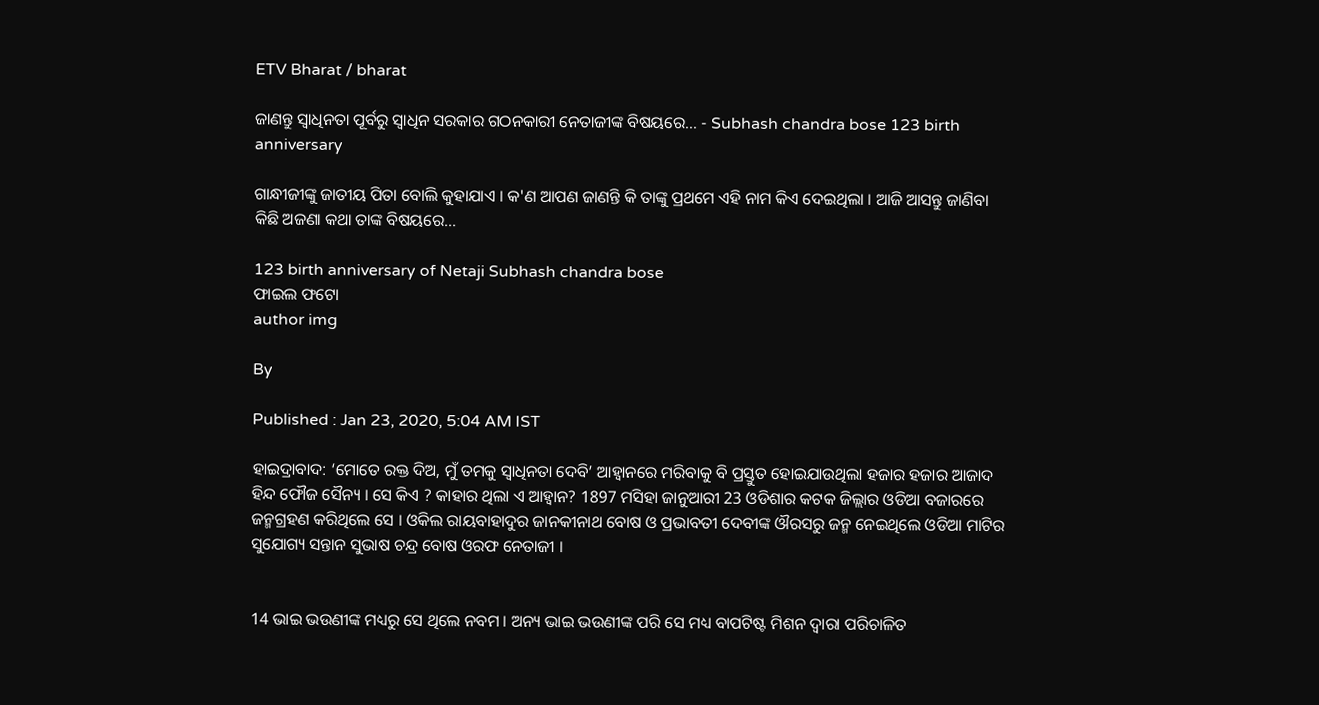ETV Bharat / bharat

ଜାଣନ୍ତୁ ସ୍ବାଧିନତା ପୂର୍ବରୁ ସ୍ବାଧିନ ସରକାର ଗଠନକାରୀ ନେତାଜୀଙ୍କ ବିଷୟରେ... - Subhash chandra bose 123 birth anniversary

ଗାନ୍ଧୀଜୀଙ୍କୁ ଜାତୀୟ ପିତା ବୋଲି କୁହାଯାଏ । କ'ଣ ଆପଣ ଜାଣନ୍ତି କି ତାଙ୍କୁ ପ୍ରଥମେ ଏହି ନାମ କିଏ ଦେଇଥିଲା । ଆଜି ଆସନ୍ତୁ ଜାଣିବା କିଛି ଅଜଣା କଥା ତାଙ୍କ ବିଷୟରେ...

123 birth anniversary of Netaji Subhash chandra bose
ଫାଇଲ ଫଟୋ
author img

By

Published : Jan 23, 2020, 5:04 AM IST

ହାଇଦ୍ରାବାଦ: ‘ମୋତେ ରକ୍ତ ଦିଅ, ମୁଁ ତମକୁ ସ୍ବାଧିନତା ଦେବି’ ଆହ୍ବାନରେ ମରିବାକୁ ବି ପ୍ରସ୍ତୁତ ହୋଇଯାଉଥିଲା ହଜାର ହଜାର ଆଜାଦ ହିନ୍ଦ ଫୌଜ ସୈନ୍ୟ । ସେ କିଏ ? କାହାର ଥିଲା ଏ ଆହ୍ବାନ? 1897 ମସିହା ଜାନୁଆରୀ 23 ଓଡିଶାର କଟକ ଜିଲ୍ଲାର ଓଡିଆ ବଜାରରେ ଜନ୍ମଗ୍ରହଣ କରିଥିଲେ ସେ । ଓକିଲ ରାୟବାହାଦୁର ଜାନକୀନାଥ ବୋଷ ଓ ପ୍ରଭାବତୀ ଦେବୀଙ୍କ ଔରସରୁ ଜନ୍ମ ନେଇଥିଲେ ଓଡିଆ ମାଟିର ସୁଯୋଗ୍ୟ ସନ୍ତାନ ସୁଭାଷ ଚନ୍ଦ୍ର ବୋଷ ଓରଫ ନେତାଜୀ ।


14 ଭାଇ ଭଉଣୀଙ୍କ ମଧ୍ୟରୁ ସେ ଥିଲେ ନବମ । ଅନ୍ୟ ଭାଇ ଭଉଣୀଙ୍କ ପରି ସେ ମଧ୍ୟ ବାପଟିଷ୍ଟ ମିଶନ ଦ୍ବାରା ପରିଚାଳିତ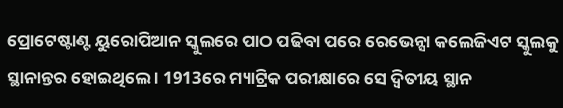ପ୍ରୋଟେଷ୍ଟାଣ୍ଟ ୟୁରୋପିଆନ ସ୍କୁଲରେ ପାଠ ପଢିବା ପରେ ରେଭେନ୍ସା କଲେଜିଏଟ ସ୍କୁଲକୁ ସ୍ଥାନାନ୍ତର ହୋଇଥିଲେ । 1913ରେ ମ୍ୟାଟ୍ରିକ ପରୀକ୍ଷାରେ ସେ ଦ୍ବିତୀୟ ସ୍ଥାନ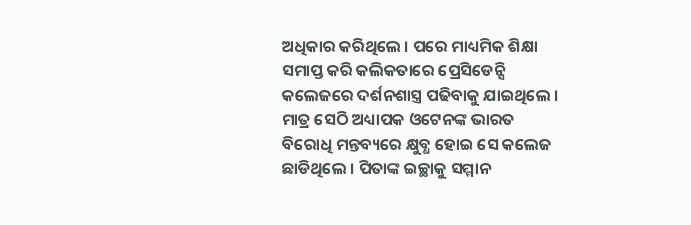ଅଧିକାର କରିଥିଲେ । ପରେ ମାଧ୍ୟମିକ ଶିକ୍ଷା ସମାପ୍ତ କରି କଲିକତାରେ ପ୍ରେସିଡେନ୍ସି କଲେଜରେ ଦର୍ଶନଶାସ୍ତ୍ର ପଢିବାକୁ ଯାଇଥିଲେ । ମାତ୍ର ସେଠି ଅଧ୍ୟାପକ ଓଟେନଙ୍କ ଭାରତ ବିରୋଧି ମନ୍ତବ୍ୟରେ କ୍ଷୁବ୍ଧ ହୋଇ ସେ କଲେଜ ଛାଡିଥିଲେ । ପିତାଙ୍କ ଇଚ୍ଛାକୁ ସମ୍ମାନ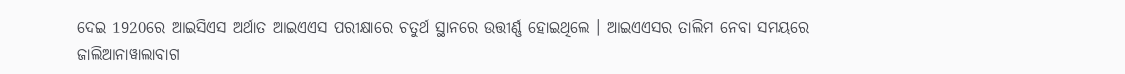ଦେଇ 1920ରେ ଆଇସିଏସ ଅର୍ଥାତ ଆଇଏଏସ ପରୀକ୍ଷାରେ ଚତୁର୍ଥ ସ୍ଥାନରେ ଉତ୍ତୀର୍ଣ୍ଣ ହୋଇଥିଲେ । ଆଇଏଏସର ତାଲିମ ନେବା ସମୟରେ ଜାଲିଆନାୱାଲାବାଗ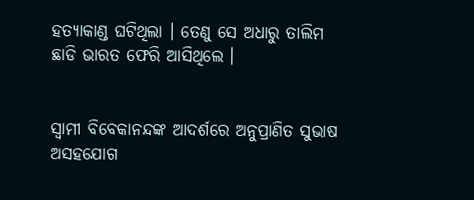ହତ୍ୟାକାଣ୍ଡ ଘଟିଥିଲା । ତେଣୁ ସେ ଅଧାରୁ ତାଲିମ ଛାଡି ଭାରତ ଫେରି ଆସିଥିଲେ ।


ସ୍ବାମୀ ବିବେକାନନ୍ଦଙ୍କ ଆଦର୍ଶରେ ଅନୁପ୍ରାଣିତ ସୁଭାଷ ଅସହଯୋଗ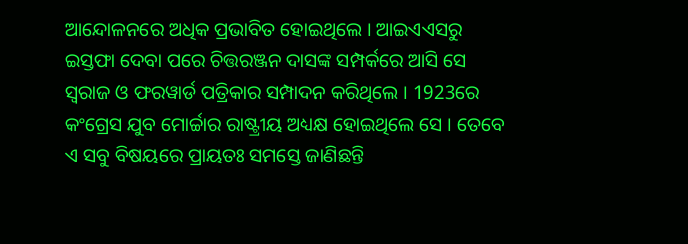ଆନ୍ଦୋଳନରେ ଅଧିକ ପ୍ରଭାବିତ ହୋଇଥିଲେ । ଆଇଏଏସରୁ ଇସ୍ତଫା ଦେବା ପରେ ଚିତ୍ତରଞ୍ଜନ ଦାସଙ୍କ ସମ୍ପର୍କରେ ଆସି ସେ ସ୍ବରାଜ ଓ ଫରୱାର୍ଡ ପତ୍ରିକାର ସମ୍ପାଦନ କରିଥିଲେ । 1923ରେ କଂଗ୍ରେସ ଯୁବ ମୋର୍ଚ୍ଚାର ରାଷ୍ଟ୍ରୀୟ ଅଧ୍ୟକ୍ଷ ହୋଇଥିଲେ ସେ । ତେବେ ଏ ସବୁ ବିଷୟରେ ପ୍ରାୟତଃ ସମସ୍ତେ ଜାଣିଛନ୍ତି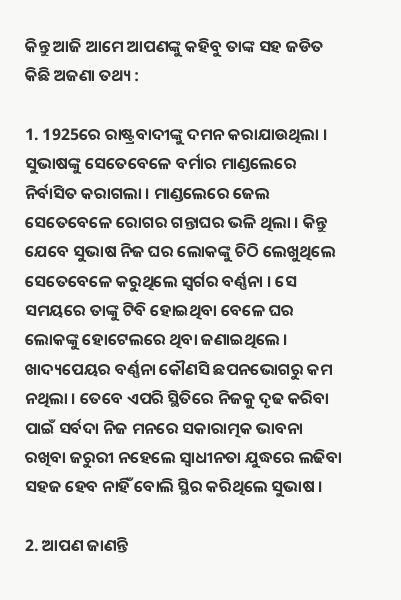କିନ୍ତୁ ଆଜି ଆମେ ଆପଣଙ୍କୁ କହିବୁ ତାଙ୍କ ସହ ଜଡିତ କିଛି ଅଜଣା ତଥ୍ୟ :

1. 1925ରେ ରାଷ୍ଟ୍ରବାଦୀଙ୍କୁ ଦମନ କରାଯାଉଥିଲା । ସୁଭାଷଙ୍କୁ ସେତେବେଳେ ବର୍ମାର ମାଣ୍ଡଲେରେ ନିର୍ବାସିତ କରାଗଲା । ମାଣ୍ଡଲେରେ ଜେଲ ସେତେବେଳେ ରୋଗର ଗନ୍ତାଘର ଭଳି ଥିଲା । କିନ୍ତୁ ଯେବେ ସୁଭାଷ ନିଜ ଘର ଲୋକଙ୍କୁ ଚିଠି ଲେଖୁଥିଲେ ସେତେବେଳେ କରୁଥିଲେ ସ୍ବର୍ଗର ବର୍ଣ୍ଣନା । ସେ ସମୟରେ ତାଙ୍କୁ ଟିବି ହୋଇଥିବା ବେଳେ ଘର ଲୋକଙ୍କୁ ହୋଟେଲରେ ଥିବା ଜଣାଇଥିଲେ । ଖାଦ୍ୟପେୟର ବର୍ଣ୍ଣନା କୌଣସି ଛପନଭୋଗରୁ କମ ନଥିଲା । ତେବେ ଏପରି ସ୍ଥିତିରେ ନିଜକୁ ଦୃଢ କରିବା ପାଇଁ ସର୍ବଦା ନିଜ ମନରେ ସକାରାତ୍ମକ ଭାବନା ରଖିବା ଜରୁରୀ ନହେଲେ ସ୍ବାଧୀନତା ଯୁଦ୍ଧରେ ଲଢିବା ସହଜ ହେବ ନାହିଁ ବୋଲି ସ୍ଥିର କରିଥିଲେ ସୁଭାଷ ।

2. ଆପଣ ଜାଣନ୍ତି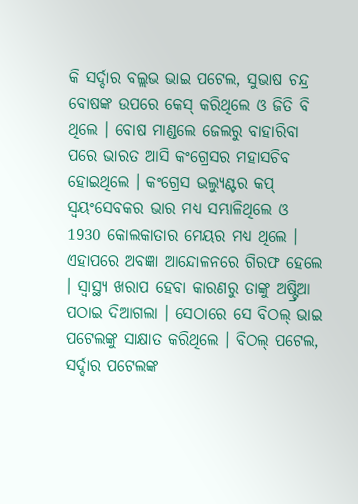କି ସର୍ଦ୍ଦାର ବଲ୍ଲଭ ଭାଇ ପଟେଲ, ସୁଭାଷ ଚନ୍ଦ୍ର ବୋଷଙ୍କ ଉପରେ କେସ୍ କରିଥିଲେ ଓ ଜିତି ବି ଥିଲେ । ବୋଷ ମାଣ୍ଡଲେ ଜେଲରୁ ବାହାରିବା ପରେ ଭାରତ ଆସି କଂଗ୍ରେସର ମହାସଚିବ ହୋଇଥିଲେ । କଂଗ୍ରେସ ଭଲ୍ୟୁଣ୍ଟର କପ୍ ସ୍ବୟଂସେବକର ଭାର ମଧ୍ୟ ସମ୍ଭାଳିଥିଲେ ଓ 1930 କୋଲକାତାର ମେୟର ମଧ୍ୟ ଥିଲେ । ଏହାପରେ ଅବଜ୍ଞା ଆନ୍ଦୋଳନରେ ଗିରଫ ହେଲେ । ସ୍ବାସ୍ଥ୍ୟ ଖରାପ ହେବା କାରଣରୁ ତାଙ୍କୁ ଅଷ୍ଟ୍ରିଆ ପଠାଇ ଦିଆଗଲା । ସେଠାରେ ସେ ବିଠଲ୍ ଭାଇ ପଟେଲଙ୍କୁ ସାକ୍ଷାତ କରିଥିଲେ । ବିଠଲ୍ ପଟେଲ, ସର୍ଦ୍ଦାର ପଟେଲଙ୍କ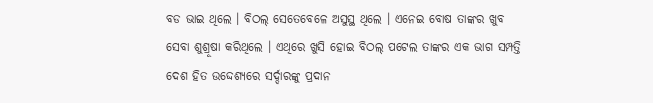ବଡ ଭାଇ ଥିଲେ । ବିଠଲ୍ ସେତେବେଳେ ଅସୁସ୍ଥ ଥିଲେ । ଏନେଇ ବୋଷ ତାଙ୍କର ଖୁବ ସେବା ଶୁଶ୍ରୂଷା କରିଥିଲେ । ଏଥିରେ ଖୁସି ହୋଇ ବିଠଲ୍ ପଟେଲ ତାଙ୍କର ଏକ ଭାଗ ସମ୍ପତ୍ତି ଦେଶ ହିତ ଉଦ୍ଦେଶ୍ୟରେ ସର୍ଦ୍ଦାରଙ୍କୁ ପ୍ରଦାନ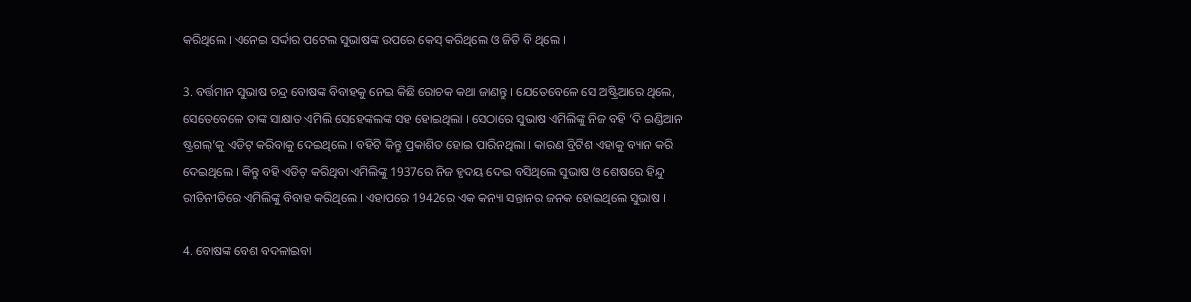କରିଥିଲେ । ଏନେଇ ସର୍ଦ୍ଦାର ପଟେଲ ସୁଭାଷଙ୍କ ଉପରେ କେସ୍ କରିଥିଲେ ଓ ଜିତି ବି ଥିଲେ ।

3. ବର୍ତ୍ତମାନ ସୁଭାଷ ଚନ୍ଦ୍ର ବୋଷଙ୍କ ବିବାହକୁ ନେଇ କିଛି ରୋଚକ କଥା ଜାଣନ୍ତୁ । ଯେତେବେଳେ ସେ ଅଷ୍ଟ୍ରିଆରେ ଥିଲେ, ସେତେବେଳେ ତାଙ୍କ ସାକ୍ଷାତ ଏମିଲି ସେହେଙ୍କଲଙ୍କ ସହ ହୋଇଥିଲା । ସେଠାରେ ସୁଭାଷ ଏମିଲିଙ୍କୁ ନିଜ ବହି ‘ଦି ଇଣ୍ଡିଆନ ଷ୍ଟ୍ରଗଲ୍’କୁ ଏଡିଟ୍ କରିବାକୁ ଦେଇଥିଲେ । ବହିଟି କିନ୍ତୁ ପ୍ରକାଶିତ ହୋଇ ପାରିନଥିଲା । କାରଣ ବ୍ରିଟିଶ ଏହାକୁ ବ୍ୟାନ କରି ଦେଇଥିଲେ । କିନ୍ତୁ ବହି ଏଡିଟ୍ କରିଥିବା ଏମିଲିଙ୍କୁ 1937ରେ ନିଜ ହୃଦୟ ଦେଇ ବସିଥିଲେ ସୁଭାଷ ଓ ଶେଷରେ ହିନ୍ଦୁ ରୀତିନୀତିରେ ଏମିଲିଙ୍କୁ ବିବାହ କରିଥିଲେ । ଏହାପରେ 1942ରେ ଏକ କନ୍ୟା ସନ୍ତାନର ଜନକ ହୋଇଥିଲେ ସୁଭାଷ ।

4. ବୋଷଙ୍କ ବେଶ ବଦଳାଇବା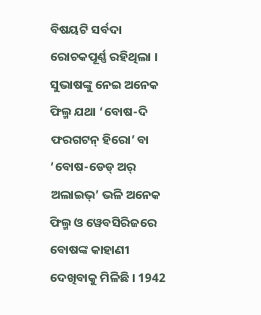ବିଷୟଟି ସର୍ବଦା ରୋଚକପୂର୍ଣ୍ଣ ରହିଥିଲା । ସୁଭାଷଙ୍କୁ ନେଇ ଅନେକ ଫିଲ୍ମ ଯଥା ‘ବୋଷ-ଦି ଫରଗଟନ୍ ହିରୋ’ ବା ‘ବୋଷ-ଡେଡ୍ ଅର୍ ଅଲାଇଭ୍’ ଭଳି ଅନେକ ଫିଲ୍ମ ଓ ୱେବସିରିଜରେ ବୋଷଙ୍କ କାହାଣୀ ଦେଖିବାକୁ ମିଳିଛି । 1942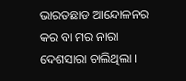ଭାରତଛାଡ ଆନ୍ଦୋଳନର କର ବା ମର ନାରା ଦେଶସାରା ଚାଲିଥିଲା ।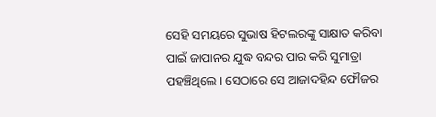ସେହି ସମୟରେ ସୁଭାଷ ହିଟଲରଙ୍କୁ ସାକ୍ଷାତ କରିବା ପାଇଁ ଜାପାନର ଯୁଦ୍ଧ ବନ୍ଦର ପାର କରି ସୁମାତ୍ରା ପହଞ୍ଚିଥିଲେ । ସେଠାରେ ସେ ଆଜାଦହିନ୍ଦ ଫୌଜର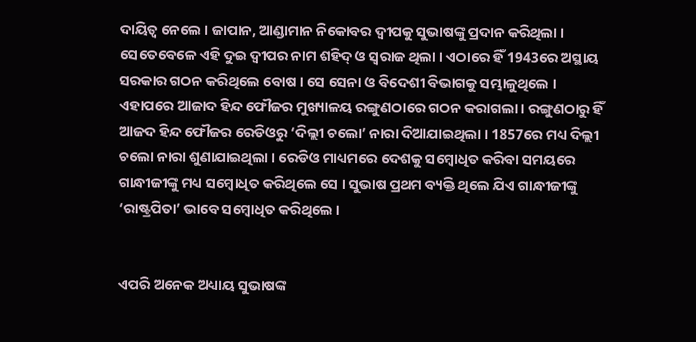ଦାୟିତ୍ବ ନେଲେ । ଜାପାନ, ଆଣ୍ଡାମାନ ନିକୋବର ଦ୍ବୀପକୁ ସୁଭାଷଙ୍କୁ ପ୍ରଦାନ କରିଥିଲା । ସେତେବେଳେ ଏହି ଦୁଇ ଦ୍ବୀପର ନାମ ଶହିଦ୍ ଓ ସ୍ବରାଜ ଥିଲା । ଏଠାରେ ହିଁ 1943ରେ ଅସ୍ଥାୟ ସରକାର ଗଠନ କରିଥିଲେ ବୋଷ । ସେ ସେନା ଓ ବିଦେଶୀ ବିଭାଗକୁ ସମ୍ଭାଳୁଥିଲେ । ଏହାପରେ ଆଜାଦ ହିନ୍ଦ ଫୌଜର ମୁଖ୍ୟାଳୟ ରଙ୍ଗୁଣଠାରେ ଗଠନ କରାଗଲା । ରଙ୍ଗୁଣଠାରୁ ହିଁ ଆଜଦ ହିନ୍ଦ ଫୌଜର ରେଡିଓରୁ ‘ଦିଲ୍ଲୀ ଚଲୋ’ ନାରା ଦିଆଯାଇଥିଲା । 1857ରେ ମଧ୍ୟ ଦିଲ୍ଲୀ ଚଲୋ ନାରା ଶୁଣାଯାଇଥିଲା । ରେଡିଓ ମାଧ୍ୟମରେ ଦେଶକୁ ସମ୍ବୋଧିତ କରିବା ସମୟରେ ଗାନ୍ଧୀଜୀଙ୍କୁ ମଧ୍ୟ ସମ୍ବୋଧିତ କରିଥିଲେ ସେ । ସୁଭାଷ ପ୍ରଥମ ବ୍ୟକ୍ତି ଥିଲେ ଯିଏ ଗାନ୍ଧୀଜୀଙ୍କୁ ‘ରାଷ୍ଟ୍ରପିତା’ ଭାବେ ସମ୍ବୋଧିତ କରିଥିଲେ ।


ଏପରି ଅନେକ ଅଧ୍ୟାୟ ସୁଭାଷଙ୍କ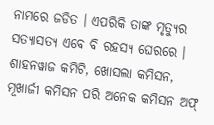ନାମରେ ଜଡିତ । ଏପରିକି ତାଙ୍କ ମୃତ୍ୟୁର ସତ୍ୟାସତ୍ୟ ଏବେ ବି ରହସ୍ୟ ଘେରରେ । ଶାହନୱାଜ କମିଟି, ଖୋସଲା କମିସନ, ମୂଖାର୍ଜୀ କମିସନ ପରି ଅନେକ କମିସନ ଅଫ୍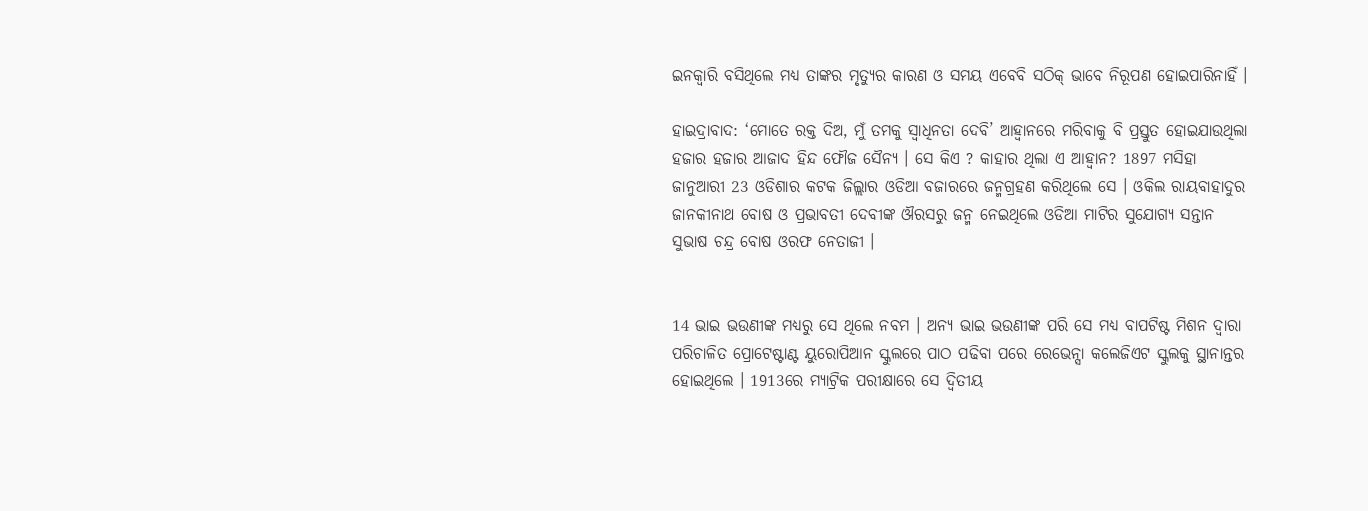ଇନକ୍ବାରି ବସିଥିଲେ ମଧ୍ୟ ତାଙ୍କର ମୃତ୍ୟୁର କାରଣ ଓ ସମୟ ଏବେବି ସଠିକ୍ ଭାବେ ନିରୂପଣ ହୋଇପାରିନାହିଁ ।

ହାଇଦ୍ରାବାଦ: ‘ମୋତେ ରକ୍ତ ଦିଅ, ମୁଁ ତମକୁ ସ୍ବାଧିନତା ଦେବି’ ଆହ୍ବାନରେ ମରିବାକୁ ବି ପ୍ରସ୍ତୁତ ହୋଇଯାଉଥିଲା ହଜାର ହଜାର ଆଜାଦ ହିନ୍ଦ ଫୌଜ ସୈନ୍ୟ । ସେ କିଏ ? କାହାର ଥିଲା ଏ ଆହ୍ବାନ? 1897 ମସିହା ଜାନୁଆରୀ 23 ଓଡିଶାର କଟକ ଜିଲ୍ଲାର ଓଡିଆ ବଜାରରେ ଜନ୍ମଗ୍ରହଣ କରିଥିଲେ ସେ । ଓକିଲ ରାୟବାହାଦୁର ଜାନକୀନାଥ ବୋଷ ଓ ପ୍ରଭାବତୀ ଦେବୀଙ୍କ ଔରସରୁ ଜନ୍ମ ନେଇଥିଲେ ଓଡିଆ ମାଟିର ସୁଯୋଗ୍ୟ ସନ୍ତାନ ସୁଭାଷ ଚନ୍ଦ୍ର ବୋଷ ଓରଫ ନେତାଜୀ ।


14 ଭାଇ ଭଉଣୀଙ୍କ ମଧ୍ୟରୁ ସେ ଥିଲେ ନବମ । ଅନ୍ୟ ଭାଇ ଭଉଣୀଙ୍କ ପରି ସେ ମଧ୍ୟ ବାପଟିଷ୍ଟ ମିଶନ ଦ୍ବାରା ପରିଚାଳିତ ପ୍ରୋଟେଷ୍ଟାଣ୍ଟ ୟୁରୋପିଆନ ସ୍କୁଲରେ ପାଠ ପଢିବା ପରେ ରେଭେନ୍ସା କଲେଜିଏଟ ସ୍କୁଲକୁ ସ୍ଥାନାନ୍ତର ହୋଇଥିଲେ । 1913ରେ ମ୍ୟାଟ୍ରିକ ପରୀକ୍ଷାରେ ସେ ଦ୍ବିତୀୟ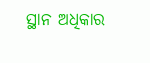ସ୍ଥାନ ଅଧିକାର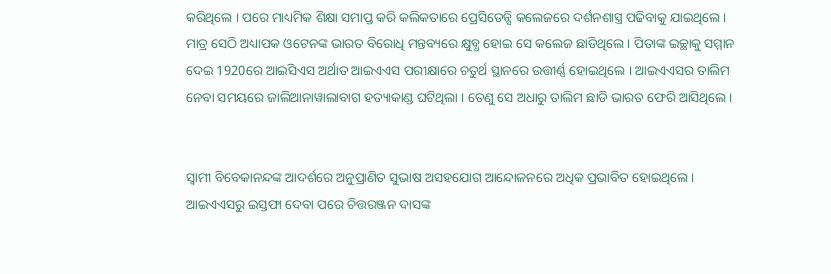କରିଥିଲେ । ପରେ ମାଧ୍ୟମିକ ଶିକ୍ଷା ସମାପ୍ତ କରି କଲିକତାରେ ପ୍ରେସିଡେନ୍ସି କଲେଜରେ ଦର୍ଶନଶାସ୍ତ୍ର ପଢିବାକୁ ଯାଇଥିଲେ । ମାତ୍ର ସେଠି ଅଧ୍ୟାପକ ଓଟେନଙ୍କ ଭାରତ ବିରୋଧି ମନ୍ତବ୍ୟରେ କ୍ଷୁବ୍ଧ ହୋଇ ସେ କଲେଜ ଛାଡିଥିଲେ । ପିତାଙ୍କ ଇଚ୍ଛାକୁ ସମ୍ମାନ ଦେଇ 1920ରେ ଆଇସିଏସ ଅର୍ଥାତ ଆଇଏଏସ ପରୀକ୍ଷାରେ ଚତୁର୍ଥ ସ୍ଥାନରେ ଉତ୍ତୀର୍ଣ୍ଣ ହୋଇଥିଲେ । ଆଇଏଏସର ତାଲିମ ନେବା ସମୟରେ ଜାଲିଆନାୱାଲାବାଗ ହତ୍ୟାକାଣ୍ଡ ଘଟିଥିଲା । ତେଣୁ ସେ ଅଧାରୁ ତାଲିମ ଛାଡି ଭାରତ ଫେରି ଆସିଥିଲେ ।


ସ୍ବାମୀ ବିବେକାନନ୍ଦଙ୍କ ଆଦର୍ଶରେ ଅନୁପ୍ରାଣିତ ସୁଭାଷ ଅସହଯୋଗ ଆନ୍ଦୋଳନରେ ଅଧିକ ପ୍ରଭାବିତ ହୋଇଥିଲେ । ଆଇଏଏସରୁ ଇସ୍ତଫା ଦେବା ପରେ ଚିତ୍ତରଞ୍ଜନ ଦାସଙ୍କ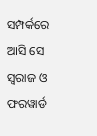ସମ୍ପର୍କରେ ଆସି ସେ ସ୍ବରାଜ ଓ ଫରୱାର୍ଡ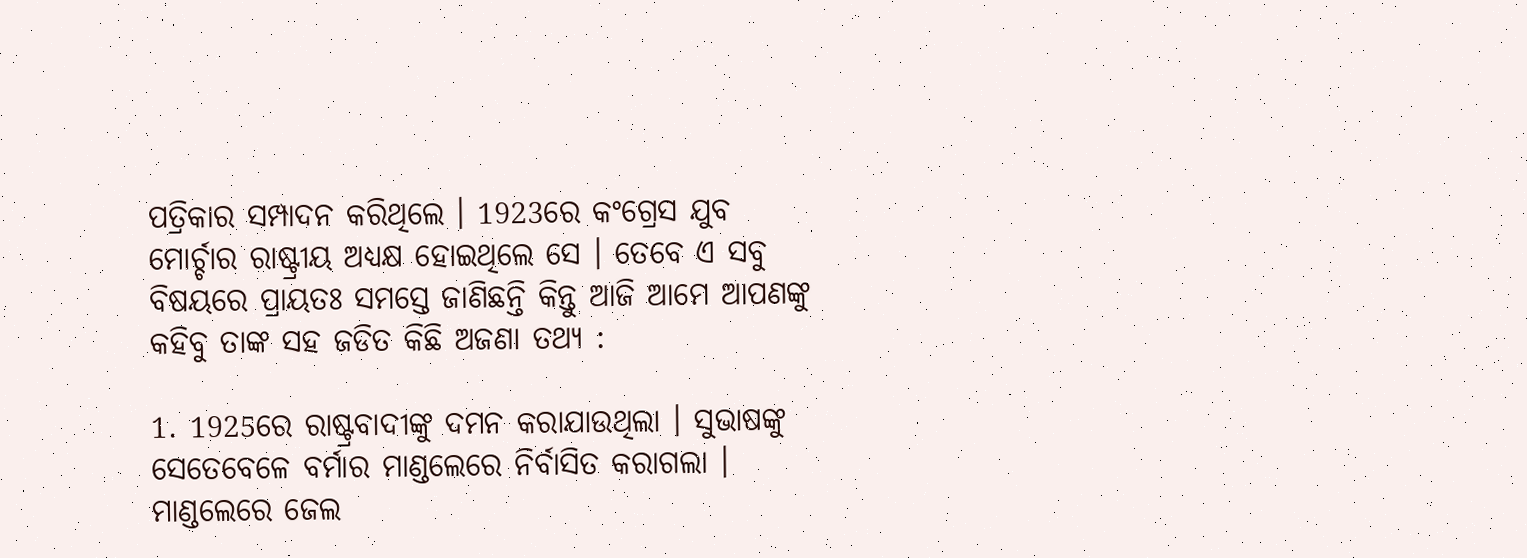ପତ୍ରିକାର ସମ୍ପାଦନ କରିଥିଲେ । 1923ରେ କଂଗ୍ରେସ ଯୁବ ମୋର୍ଚ୍ଚାର ରାଷ୍ଟ୍ରୀୟ ଅଧ୍ୟକ୍ଷ ହୋଇଥିଲେ ସେ । ତେବେ ଏ ସବୁ ବିଷୟରେ ପ୍ରାୟତଃ ସମସ୍ତେ ଜାଣିଛନ୍ତି କିନ୍ତୁ ଆଜି ଆମେ ଆପଣଙ୍କୁ କହିବୁ ତାଙ୍କ ସହ ଜଡିତ କିଛି ଅଜଣା ତଥ୍ୟ :

1. 1925ରେ ରାଷ୍ଟ୍ରବାଦୀଙ୍କୁ ଦମନ କରାଯାଉଥିଲା । ସୁଭାଷଙ୍କୁ ସେତେବେଳେ ବର୍ମାର ମାଣ୍ଡଲେରେ ନିର୍ବାସିତ କରାଗଲା । ମାଣ୍ଡଲେରେ ଜେଲ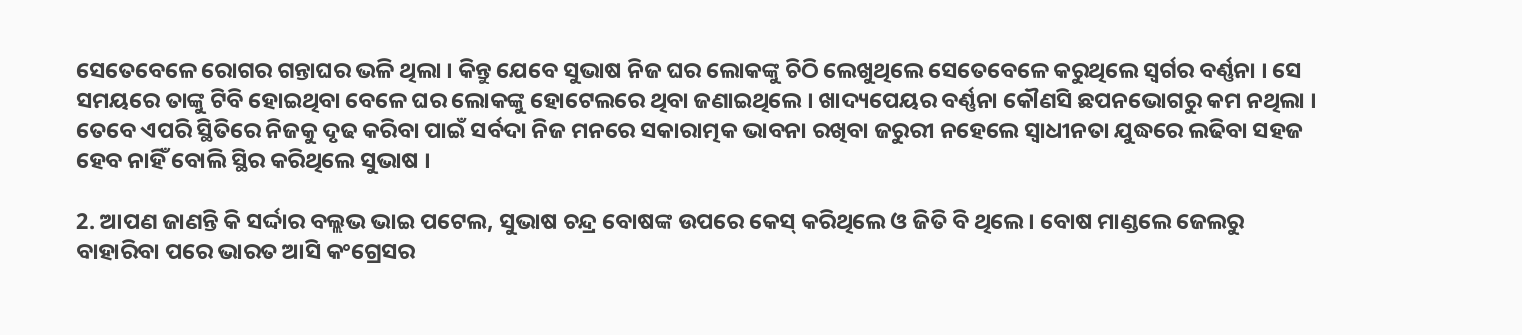ସେତେବେଳେ ରୋଗର ଗନ୍ତାଘର ଭଳି ଥିଲା । କିନ୍ତୁ ଯେବେ ସୁଭାଷ ନିଜ ଘର ଲୋକଙ୍କୁ ଚିଠି ଲେଖୁଥିଲେ ସେତେବେଳେ କରୁଥିଲେ ସ୍ବର୍ଗର ବର୍ଣ୍ଣନା । ସେ ସମୟରେ ତାଙ୍କୁ ଟିବି ହୋଇଥିବା ବେଳେ ଘର ଲୋକଙ୍କୁ ହୋଟେଲରେ ଥିବା ଜଣାଇଥିଲେ । ଖାଦ୍ୟପେୟର ବର୍ଣ୍ଣନା କୌଣସି ଛପନଭୋଗରୁ କମ ନଥିଲା । ତେବେ ଏପରି ସ୍ଥିତିରେ ନିଜକୁ ଦୃଢ କରିବା ପାଇଁ ସର୍ବଦା ନିଜ ମନରେ ସକାରାତ୍ମକ ଭାବନା ରଖିବା ଜରୁରୀ ନହେଲେ ସ୍ବାଧୀନତା ଯୁଦ୍ଧରେ ଲଢିବା ସହଜ ହେବ ନାହିଁ ବୋଲି ସ୍ଥିର କରିଥିଲେ ସୁଭାଷ ।

2. ଆପଣ ଜାଣନ୍ତି କି ସର୍ଦ୍ଦାର ବଲ୍ଲଭ ଭାଇ ପଟେଲ, ସୁଭାଷ ଚନ୍ଦ୍ର ବୋଷଙ୍କ ଉପରେ କେସ୍ କରିଥିଲେ ଓ ଜିତି ବି ଥିଲେ । ବୋଷ ମାଣ୍ଡଲେ ଜେଲରୁ ବାହାରିବା ପରେ ଭାରତ ଆସି କଂଗ୍ରେସର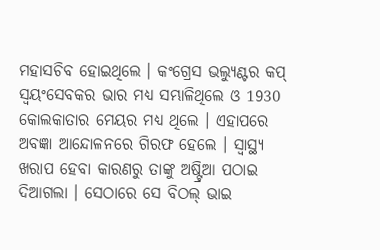ମହାସଚିବ ହୋଇଥିଲେ । କଂଗ୍ରେସ ଭଲ୍ୟୁଣ୍ଟର କପ୍ ସ୍ବୟଂସେବକର ଭାର ମଧ୍ୟ ସମ୍ଭାଳିଥିଲେ ଓ 1930 କୋଲକାତାର ମେୟର ମଧ୍ୟ ଥିଲେ । ଏହାପରେ ଅବଜ୍ଞା ଆନ୍ଦୋଳନରେ ଗିରଫ ହେଲେ । ସ୍ବାସ୍ଥ୍ୟ ଖରାପ ହେବା କାରଣରୁ ତାଙ୍କୁ ଅଷ୍ଟ୍ରିଆ ପଠାଇ ଦିଆଗଲା । ସେଠାରେ ସେ ବିଠଲ୍ ଭାଇ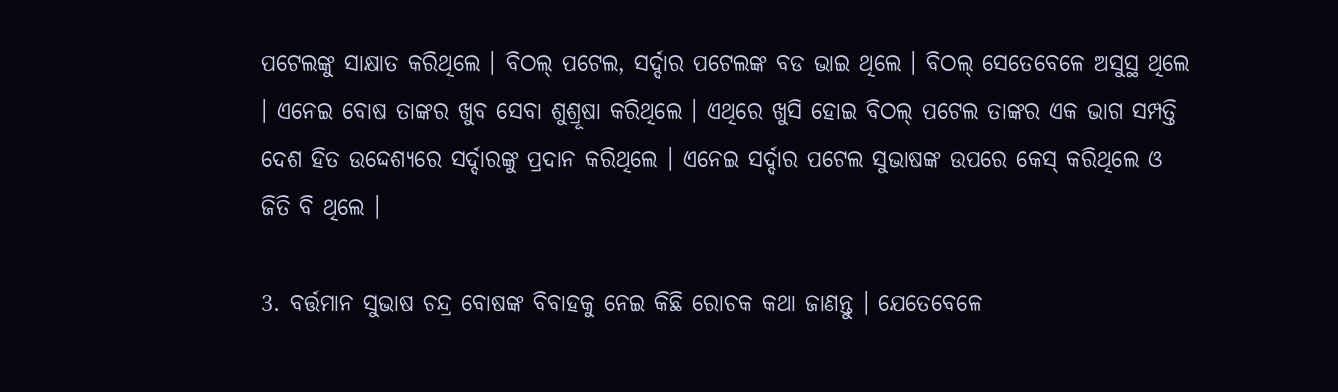ପଟେଲଙ୍କୁ ସାକ୍ଷାତ କରିଥିଲେ । ବିଠଲ୍ ପଟେଲ, ସର୍ଦ୍ଦାର ପଟେଲଙ୍କ ବଡ ଭାଇ ଥିଲେ । ବିଠଲ୍ ସେତେବେଳେ ଅସୁସ୍ଥ ଥିଲେ । ଏନେଇ ବୋଷ ତାଙ୍କର ଖୁବ ସେବା ଶୁଶ୍ରୂଷା କରିଥିଲେ । ଏଥିରେ ଖୁସି ହୋଇ ବିଠଲ୍ ପଟେଲ ତାଙ୍କର ଏକ ଭାଗ ସମ୍ପତ୍ତି ଦେଶ ହିତ ଉଦ୍ଦେଶ୍ୟରେ ସର୍ଦ୍ଦାରଙ୍କୁ ପ୍ରଦାନ କରିଥିଲେ । ଏନେଇ ସର୍ଦ୍ଦାର ପଟେଲ ସୁଭାଷଙ୍କ ଉପରେ କେସ୍ କରିଥିଲେ ଓ ଜିତି ବି ଥିଲେ ।

3. ବର୍ତ୍ତମାନ ସୁଭାଷ ଚନ୍ଦ୍ର ବୋଷଙ୍କ ବିବାହକୁ ନେଇ କିଛି ରୋଚକ କଥା ଜାଣନ୍ତୁ । ଯେତେବେଳେ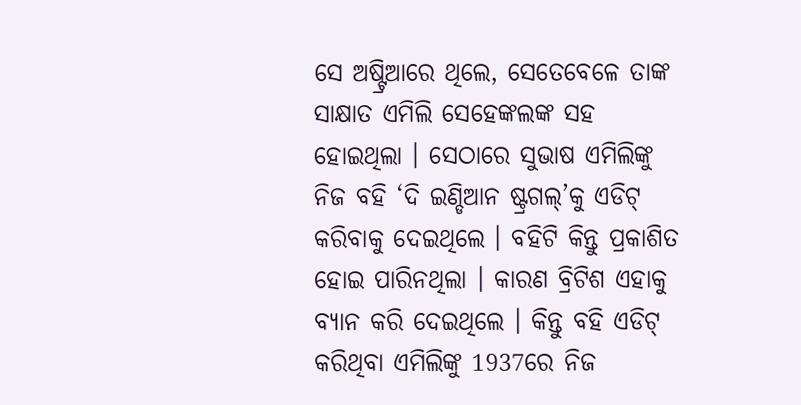ସେ ଅଷ୍ଟ୍ରିଆରେ ଥିଲେ, ସେତେବେଳେ ତାଙ୍କ ସାକ୍ଷାତ ଏମିଲି ସେହେଙ୍କଲଙ୍କ ସହ ହୋଇଥିଲା । ସେଠାରେ ସୁଭାଷ ଏମିଲିଙ୍କୁ ନିଜ ବହି ‘ଦି ଇଣ୍ଡିଆନ ଷ୍ଟ୍ରଗଲ୍’କୁ ଏଡିଟ୍ କରିବାକୁ ଦେଇଥିଲେ । ବହିଟି କିନ୍ତୁ ପ୍ରକାଶିତ ହୋଇ ପାରିନଥିଲା । କାରଣ ବ୍ରିଟିଶ ଏହାକୁ ବ୍ୟାନ କରି ଦେଇଥିଲେ । କିନ୍ତୁ ବହି ଏଡିଟ୍ କରିଥିବା ଏମିଲିଙ୍କୁ 1937ରେ ନିଜ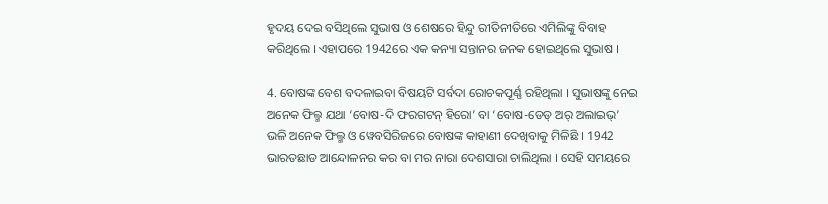ହୃଦୟ ଦେଇ ବସିଥିଲେ ସୁଭାଷ ଓ ଶେଷରେ ହିନ୍ଦୁ ରୀତିନୀତିରେ ଏମିଲିଙ୍କୁ ବିବାହ କରିଥିଲେ । ଏହାପରେ 1942ରେ ଏକ କନ୍ୟା ସନ୍ତାନର ଜନକ ହୋଇଥିଲେ ସୁଭାଷ ।

4. ବୋଷଙ୍କ ବେଶ ବଦଳାଇବା ବିଷୟଟି ସର୍ବଦା ରୋଚକପୂର୍ଣ୍ଣ ରହିଥିଲା । ସୁଭାଷଙ୍କୁ ନେଇ ଅନେକ ଫିଲ୍ମ ଯଥା ‘ବୋଷ-ଦି ଫରଗଟନ୍ ହିରୋ’ ବା ‘ବୋଷ-ଡେଡ୍ ଅର୍ ଅଲାଇଭ୍’ ଭଳି ଅନେକ ଫିଲ୍ମ ଓ ୱେବସିରିଜରେ ବୋଷଙ୍କ କାହାଣୀ ଦେଖିବାକୁ ମିଳିଛି । 1942 ଭାରତଛାଡ ଆନ୍ଦୋଳନର କର ବା ମର ନାରା ଦେଶସାରା ଚାଲିଥିଲା । ସେହି ସମୟରେ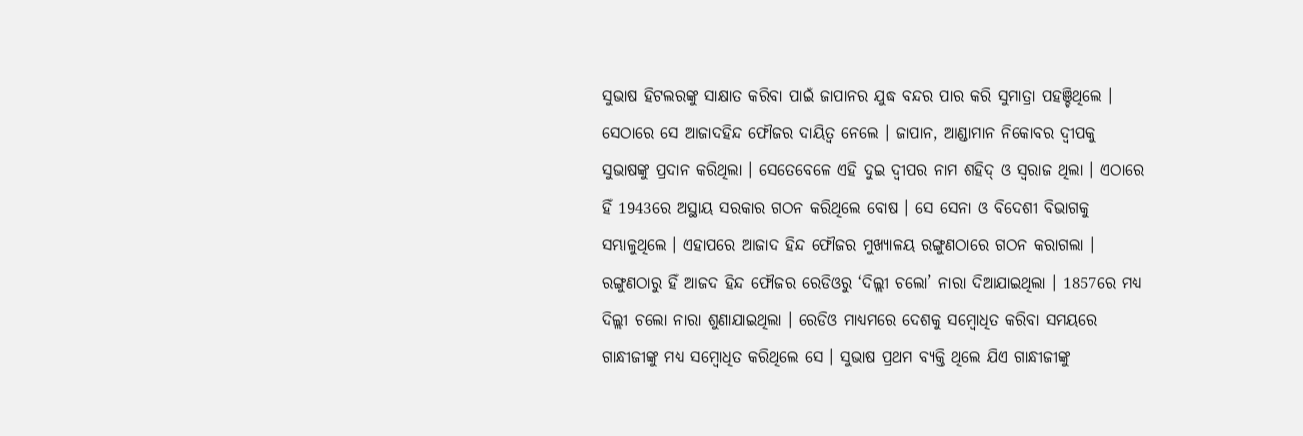ସୁଭାଷ ହିଟଲରଙ୍କୁ ସାକ୍ଷାତ କରିବା ପାଇଁ ଜାପାନର ଯୁଦ୍ଧ ବନ୍ଦର ପାର କରି ସୁମାତ୍ରା ପହଞ୍ଚିଥିଲେ । ସେଠାରେ ସେ ଆଜାଦହିନ୍ଦ ଫୌଜର ଦାୟିତ୍ବ ନେଲେ । ଜାପାନ, ଆଣ୍ଡାମାନ ନିକୋବର ଦ୍ବୀପକୁ ସୁଭାଷଙ୍କୁ ପ୍ରଦାନ କରିଥିଲା । ସେତେବେଳେ ଏହି ଦୁଇ ଦ୍ବୀପର ନାମ ଶହିଦ୍ ଓ ସ୍ବରାଜ ଥିଲା । ଏଠାରେ ହିଁ 1943ରେ ଅସ୍ଥାୟ ସରକାର ଗଠନ କରିଥିଲେ ବୋଷ । ସେ ସେନା ଓ ବିଦେଶୀ ବିଭାଗକୁ ସମ୍ଭାଳୁଥିଲେ । ଏହାପରେ ଆଜାଦ ହିନ୍ଦ ଫୌଜର ମୁଖ୍ୟାଳୟ ରଙ୍ଗୁଣଠାରେ ଗଠନ କରାଗଲା । ରଙ୍ଗୁଣଠାରୁ ହିଁ ଆଜଦ ହିନ୍ଦ ଫୌଜର ରେଡିଓରୁ ‘ଦିଲ୍ଲୀ ଚଲୋ’ ନାରା ଦିଆଯାଇଥିଲା । 1857ରେ ମଧ୍ୟ ଦିଲ୍ଲୀ ଚଲୋ ନାରା ଶୁଣାଯାଇଥିଲା । ରେଡିଓ ମାଧ୍ୟମରେ ଦେଶକୁ ସମ୍ବୋଧିତ କରିବା ସମୟରେ ଗାନ୍ଧୀଜୀଙ୍କୁ ମଧ୍ୟ ସମ୍ବୋଧିତ କରିଥିଲେ ସେ । ସୁଭାଷ ପ୍ରଥମ ବ୍ୟକ୍ତି ଥିଲେ ଯିଏ ଗାନ୍ଧୀଜୀଙ୍କୁ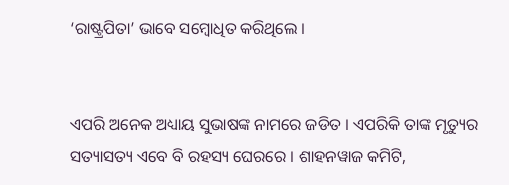‘ରାଷ୍ଟ୍ରପିତା’ ଭାବେ ସମ୍ବୋଧିତ କରିଥିଲେ ।


ଏପରି ଅନେକ ଅଧ୍ୟାୟ ସୁଭାଷଙ୍କ ନାମରେ ଜଡିତ । ଏପରିକି ତାଙ୍କ ମୃତ୍ୟୁର ସତ୍ୟାସତ୍ୟ ଏବେ ବି ରହସ୍ୟ ଘେରରେ । ଶାହନୱାଜ କମିଟି,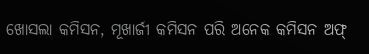ଖୋସଲା କମିସନ, ମୂଖାର୍ଜୀ କମିସନ ପରି ଅନେକ କମିସନ ଅଫ୍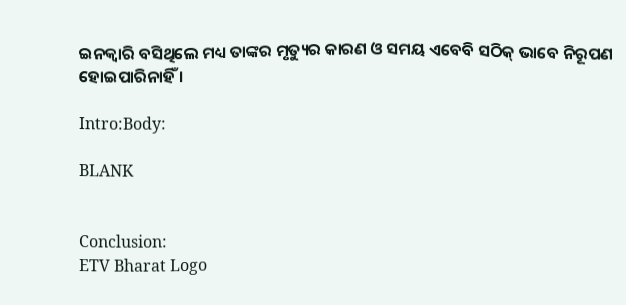ଇନକ୍ବାରି ବସିଥିଲେ ମଧ୍ୟ ତାଙ୍କର ମୃତ୍ୟୁର କାରଣ ଓ ସମୟ ଏବେବି ସଠିକ୍ ଭାବେ ନିରୂପଣ ହୋଇପାରିନାହିଁ ।

Intro:Body:

BLANK


Conclusion:
ETV Bharat Logo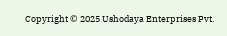Copyright © 2025 Ushodaya Enterprises Pvt.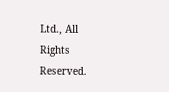Ltd., All Rights Reserved.